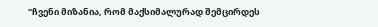"ჩვენი მიზანია, რომ მაქსიმალურად შემცირდეს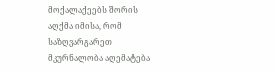მოქალაქეებს შორის აღქმა იმისა, რომ საზღვარგარეთ მკურნალობა აღემატება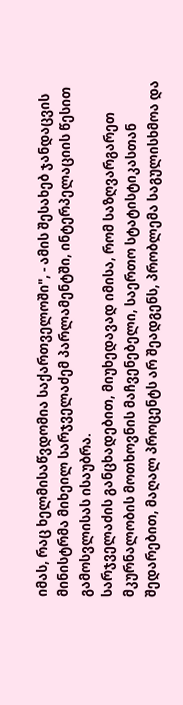იმას, რაც ხელმისაწვდომია საქართველოში", - ამის შესახებ ჯანდაცვის მინისტრმა მიხეილ სარჯველაძემ პარლამენტში, ინტერპელაციის წესით გამოსვლისას ისაუბრა.
სარჯველაძის განცხადებით, მიუხედავად იმისა, რომ საზღვარგარეთ მკურნალობის მოთხოვნის მაჩვენებელი, საერთო სტატისტიკასთან შედარებით, მაღალ პროცენტს არ შეადგენს, პრობლემა საგულისხმოა და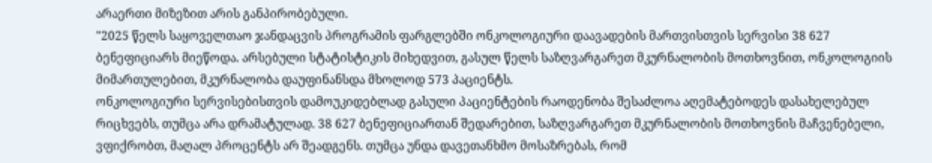არაერთი მიზეზით არის განპირობებული.
"2025 წელს საყოველთაო ჯანდაცვის პროგრამის ფარგლებში ონკოლოგიური დაავადების მართვისთვის სერვისი 38 627 ბენეფიციარს მიეწოდა. არსებული სტატისტიკის მიხედვით, გასულ წელს საზღვარგარეთ მკურნალობის მოთხოვნით, ონკოლოგიის მიმართულებით, მკურნალობა დაუფინანსდა მხოლოდ 573 პაციენტს.
ონკოლოგიური სერვისებისთვის დამოუკიდებლად გასული პაციენტების რაოდენობა შესაძლოა აღემატებოდეს დასახელებულ რიცხვებს, თუმცა არა დრამატულად. 38 627 ბენეფიციართან შედარებით, საზღვარგარეთ მკურნალობის მოთხოვნის მაჩვენებელი, ვფიქრობთ, მაღალ პროცენტს არ შეადგენს. თუმცა უნდა დავეთანხმო მოსაზრებას, რომ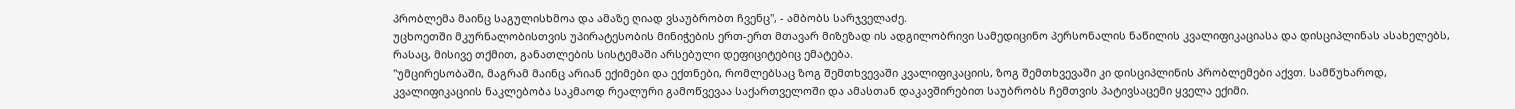პრობლემა მაინც საგულისხმოა და ამაზე ღიად ვსაუბრობთ ჩვენც", - ამბობს სარჯველაძე.
უცხოეთში მკურნალობისთვის უპირატესობის მინიჭების ერთ-ერთ მთავარ მიზეზად ის ადგილობრივი სამედიცინო პერსონალის ნაწილის კვალიფიკაციასა და დისციპლინას ასახელებს, რასაც, მისივე თქმით, განათლების სისტემაში არსებული დეფიციტებიც ემატება.
"უმცირესობაში, მაგრამ მაინც არიან ექიმები და ექთნები, რომლებსაც ზოგ შემთხვევაში კვალიფიკაციის, ზოგ შემთხვევაში კი დისციპლინის პრობლემები აქვთ. სამწუხაროდ, კვალიფიკაციის ნაკლებობა საკმაოდ რეალური გამოწვევაა საქართველოში და ამასთან დაკავშირებით საუბრობს ჩემთვის პატივსაცემი ყველა ექიმი.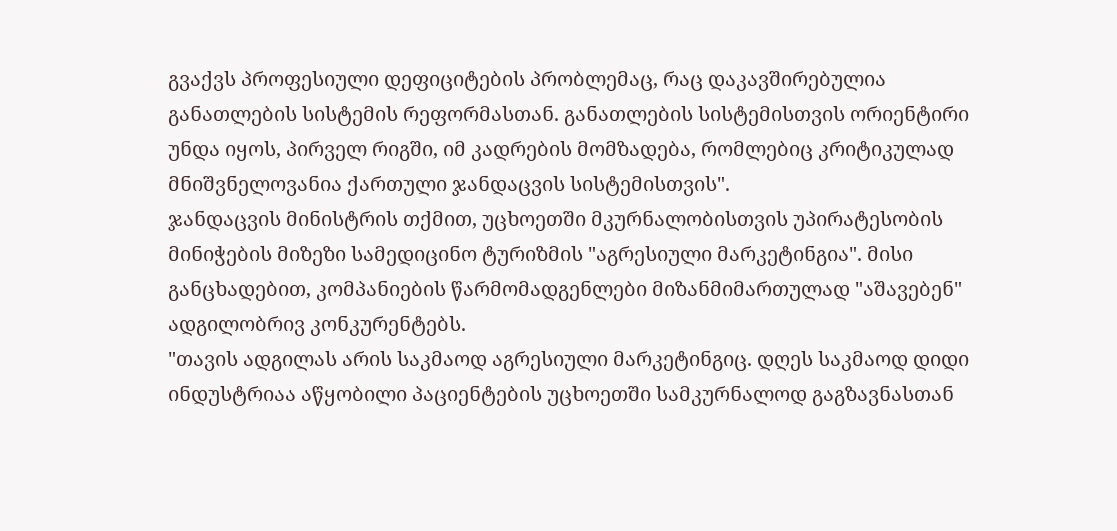გვაქვს პროფესიული დეფიციტების პრობლემაც, რაც დაკავშირებულია განათლების სისტემის რეფორმასთან. განათლების სისტემისთვის ორიენტირი უნდა იყოს, პირველ რიგში, იმ კადრების მომზადება, რომლებიც კრიტიკულად მნიშვნელოვანია ქართული ჯანდაცვის სისტემისთვის".
ჯანდაცვის მინისტრის თქმით, უცხოეთში მკურნალობისთვის უპირატესობის მინიჭების მიზეზი სამედიცინო ტურიზმის "აგრესიული მარკეტინგია". მისი განცხადებით, კომპანიების წარმომადგენლები მიზანმიმართულად "აშავებენ" ადგილობრივ კონკურენტებს.
"თავის ადგილას არის საკმაოდ აგრესიული მარკეტინგიც. დღეს საკმაოდ დიდი ინდუსტრიაა აწყობილი პაციენტების უცხოეთში სამკურნალოდ გაგზავნასთან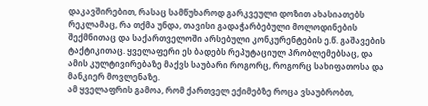დაკავშირებით, რასაც სამწუხაროდ გარკვეული დოზით ახასიათებს რეკლამაც, რა თქმა უნდა, თავისი გადაჭარბებული მოლოდინების შექმნითაც და საქართველოში არსებული კონკურენტების ე.წ. გაშავების ტაქტიკითაც. ყველაფერი ეს ბადებს რეპუტაციულ პრობლემებსაც, და ამის კულტივირებაზე მაქვს საუბარი როგორც, როგორც სახიფათოსა და მანკიერ მოვლენაზე.
ამ ყველაფრის გამოა, რომ ქართველ ექიმებზე როცა ვსაუბრობთ,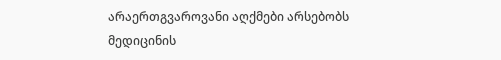არაერთგვაროვანი აღქმები არსებობს მედიცინის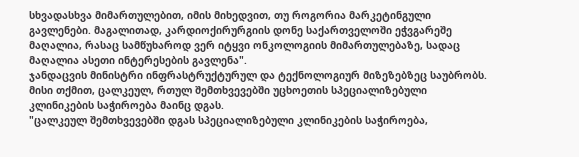სხვადასხვა მიმართულებით, იმის მიხედვით, თუ როგორია მარკეტინგული გავლენები. მაგალითად, კარდიოქირურგიის დონე საქართველოში ეჭვგარეშე მაღალია, რასაც სამწუხაროდ ვერ იტყვი ონკოლოგიის მიმართულებაზე, სადაც მაღალია ასეთი ინტერესების გავლენა".
ჯანდაცვის მინისტრი ინფრასტრუქტურულ და ტექნოლოგიურ მიზეზებზეც საუბრობს. მისი თქმით, ცალკეულ, რთულ შემთხვევებში უცხოეთის სპეციალიზებული კლინიკების საჭიროება მაინც დგას.
"ცალკეულ შემთხვევებში დგას სპეციალიზებული კლინიკების საჭიროება,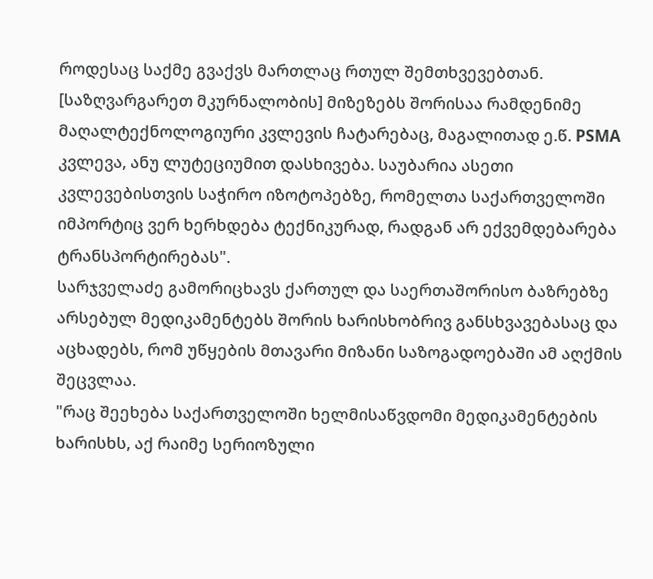როდესაც საქმე გვაქვს მართლაც რთულ შემთხვევებთან. [საზღვარგარეთ მკურნალობის] მიზეზებს შორისაა რამდენიმე მაღალტექნოლოგიური კვლევის ჩატარებაც, მაგალითად ე.წ. PSMA კვლევა, ანუ ლუტეციუმით დასხივება. საუბარია ასეთი კვლევებისთვის საჭირო იზოტოპებზე, რომელთა საქართველოში იმპორტიც ვერ ხერხდება ტექნიკურად, რადგან არ ექვემდებარება ტრანსპორტირებას".
სარჯველაძე გამორიცხავს ქართულ და საერთაშორისო ბაზრებზე არსებულ მედიკამენტებს შორის ხარისხობრივ განსხვავებასაც და აცხადებს, რომ უწყების მთავარი მიზანი საზოგადოებაში ამ აღქმის შეცვლაა.
"რაც შეეხება საქართველოში ხელმისაწვდომი მედიკამენტების ხარისხს, აქ რაიმე სერიოზული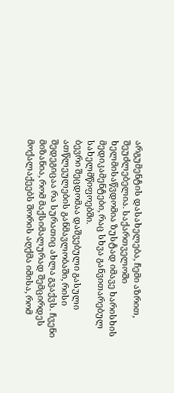არგუმენტის დასახელება, ჩემი აზრით, შეუძლებელია. საქართველოში ხელმისაწვდომია ზუსტად იმავე ხარისხის მედიკამენტები, რაც სხვა განვითარებულ სახელმწიფოებში.
ბევრი შეცდომაა დაშვებული გასული ათწლეულების განმავლობაში, რისი შედეგიცაა რა სურათიც ახლა გვაქვს. ჩვენი მიზანია, რომ მაქსიმალურად შემცირდეს მოქალაქეებს შორის აღქმა იმისა, რომ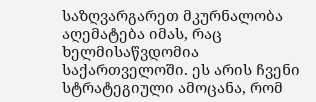საზღვარგარეთ მკურნალობა აღემატება იმას, რაც ხელმისაწვდომია საქართველოში. ეს არის ჩვენი სტრატეგიული ამოცანა, რომ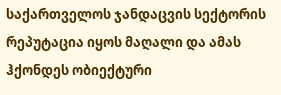საქართველოს ჯანდაცვის სექტორის რეპუტაცია იყოს მაღალი და ამას ჰქონდეს ობიექტური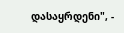დასაყრდენი", -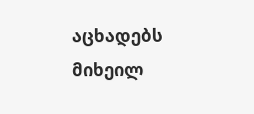აცხადებს მიხეილ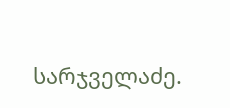სარჯველაძე.